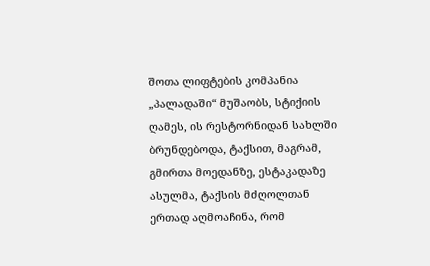შოთა ლიფტების კომპანია „პალადაში“ მუშაობს, სტიქიის ღამეს, ის რესტორნიდან სახლში ბრუნდებოდა, ტაქსით, მაგრამ, გმირთა მოედანზე, ესტაკადაზე ასულმა, ტაქსის მძღოლთან ერთად აღმოაჩინა, რომ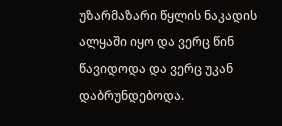უზარმაზარი წყლის ნაკადის ალყაში იყო და ვერც წინ წავიდოდა და ვერც უკან დაბრუნდებოდა.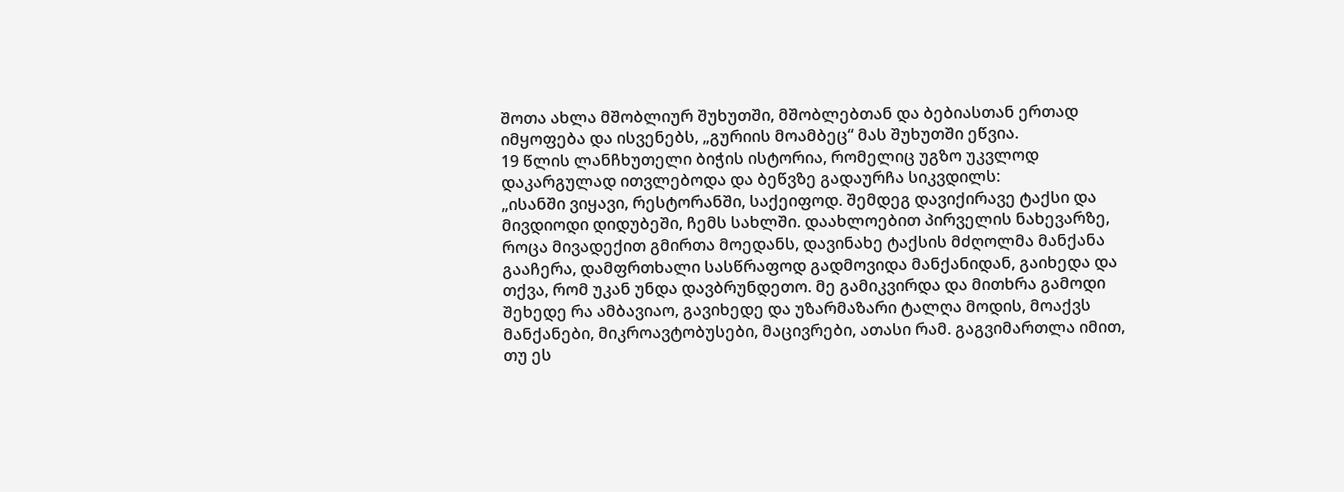შოთა ახლა მშობლიურ შუხუთში, მშობლებთან და ბებიასთან ერთად იმყოფება და ისვენებს, „გურიის მოამბეც“ მას შუხუთში ეწვია.
19 წლის ლანჩხუთელი ბიჭის ისტორია, რომელიც უგზო უკვლოდ დაკარგულად ითვლებოდა და ბეწვზე გადაურჩა სიკვდილს:
„ისანში ვიყავი, რესტორანში, საქეიფოდ. შემდეგ დავიქირავე ტაქსი და მივდიოდი დიდუბეში, ჩემს სახლში. დაახლოებით პირველის ნახევარზე, როცა მივადექით გმირთა მოედანს, დავინახე ტაქსის მძღოლმა მანქანა გააჩერა, დამფრთხალი სასწრაფოდ გადმოვიდა მანქანიდან, გაიხედა და თქვა, რომ უკან უნდა დავბრუნდეთო. მე გამიკვირდა და მითხრა გამოდი შეხედე რა ამბავიაო, გავიხედე და უზარმაზარი ტალღა მოდის, მოაქვს მანქანები, მიკროავტობუსები, მაცივრები, ათასი რამ. გაგვიმართლა იმით, თუ ეს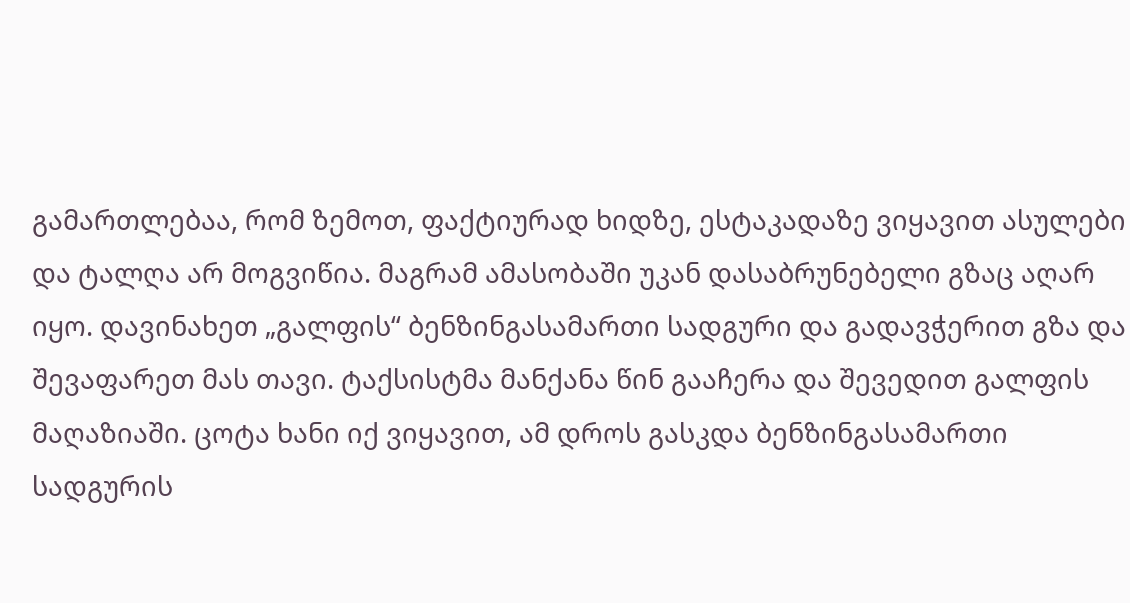გამართლებაა, რომ ზემოთ, ფაქტიურად ხიდზე, ესტაკადაზე ვიყავით ასულები და ტალღა არ მოგვიწია. მაგრამ ამასობაში უკან დასაბრუნებელი გზაც აღარ იყო. დავინახეთ „გალფის“ ბენზინგასამართი სადგური და გადავჭერით გზა და შევაფარეთ მას თავი. ტაქსისტმა მანქანა წინ გააჩერა და შევედით გალფის მაღაზიაში. ცოტა ხანი იქ ვიყავით, ამ დროს გასკდა ბენზინგასამართი სადგურის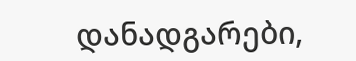დანადგარები,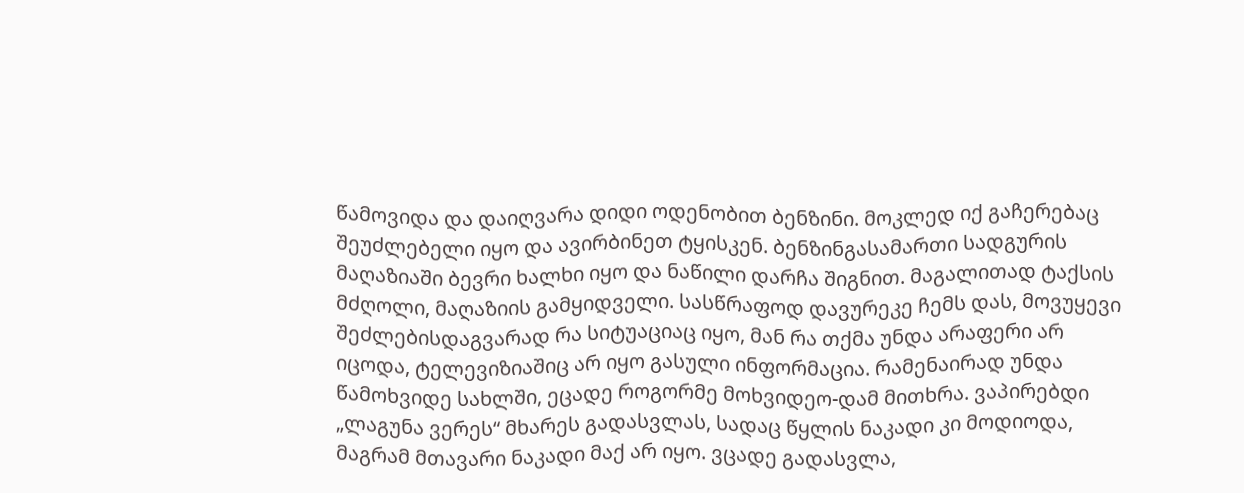წამოვიდა და დაიღვარა დიდი ოდენობით ბენზინი. მოკლედ იქ გაჩერებაც შეუძლებელი იყო და ავირბინეთ ტყისკენ. ბენზინგასამართი სადგურის მაღაზიაში ბევრი ხალხი იყო და ნაწილი დარჩა შიგნით. მაგალითად ტაქსის მძღოლი, მაღაზიის გამყიდველი. სასწრაფოდ დავურეკე ჩემს დას, მოვუყევი შეძლებისდაგვარად რა სიტუაციაც იყო, მან რა თქმა უნდა არაფერი არ იცოდა, ტელევიზიაშიც არ იყო გასული ინფორმაცია. რამენაირად უნდა წამოხვიდე სახლში, ეცადე როგორმე მოხვიდეო-დამ მითხრა. ვაპირებდი „ლაგუნა ვერეს“ მხარეს გადასვლას, სადაც წყლის ნაკადი კი მოდიოდა, მაგრამ მთავარი ნაკადი მაქ არ იყო. ვცადე გადასვლა,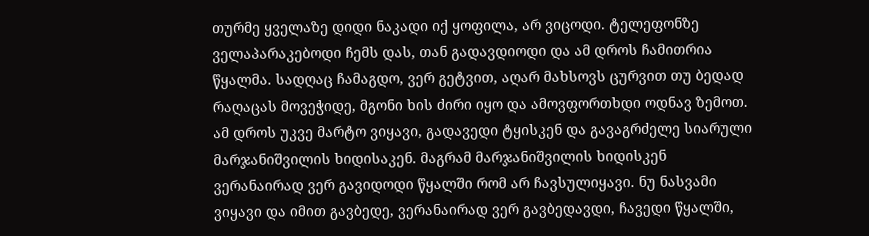თურმე ყველაზე დიდი ნაკადი იქ ყოფილა, არ ვიცოდი. ტელეფონზე ველაპარაკებოდი ჩემს დას, თან გადავდიოდი და ამ დროს ჩამითრია წყალმა. სადღაც ჩამაგდო, ვერ გეტვით, აღარ მახსოვს ცურვით თუ ბედად რაღაცას მოვეჭიდე, მგონი ხის ძირი იყო და ამოვფორთხდი ოდნავ ზემოთ. ამ დროს უკვე მარტო ვიყავი, გადავედი ტყისკენ და გავაგრძელე სიარული მარჯანიშვილის ხიდისაკენ. მაგრამ მარჯანიშვილის ხიდისკენ ვერანაირად ვერ გავიდოდი წყალში რომ არ ჩავსულიყავი. ნუ ნასვამი ვიყავი და იმით გავბედე, ვერანაირად ვერ გავბედავდი, ჩავედი წყალში,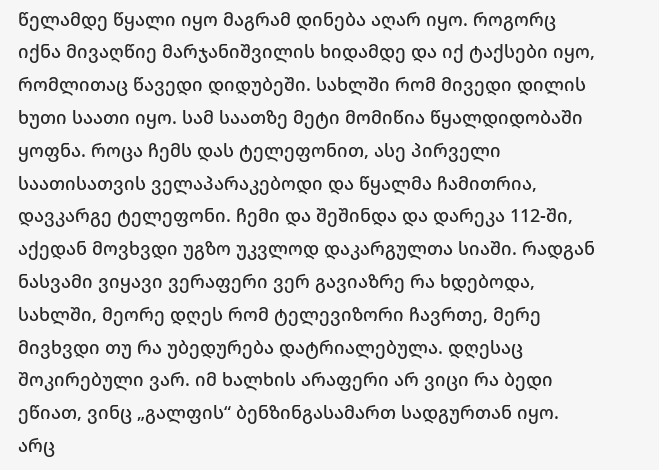წელამდე წყალი იყო მაგრამ დინება აღარ იყო. როგორც იქნა მივაღწიე მარჯანიშვილის ხიდამდე და იქ ტაქსები იყო, რომლითაც წავედი დიდუბეში. სახლში რომ მივედი დილის ხუთი საათი იყო. სამ საათზე მეტი მომიწია წყალდიდობაში ყოფნა. როცა ჩემს დას ტელეფონით, ასე პირველი საათისათვის ველაპარაკებოდი და წყალმა ჩამითრია, დავკარგე ტელეფონი. ჩემი და შეშინდა და დარეკა 112-ში, აქედან მოვხვდი უგზო უკვლოდ დაკარგულთა სიაში. რადგან ნასვამი ვიყავი ვერაფერი ვერ გავიაზრე რა ხდებოდა, სახლში, მეორე დღეს რომ ტელევიზორი ჩავრთე, მერე მივხვდი თუ რა უბედურება დატრიალებულა. დღესაც შოკირებული ვარ. იმ ხალხის არაფერი არ ვიცი რა ბედი ეწიათ, ვინც „გალფის“ ბენზინგასამართ სადგურთან იყო. არც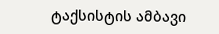ტაქსისტის ამბავი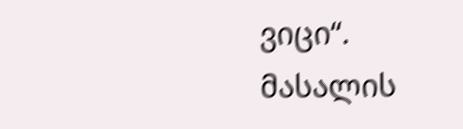ვიცი“.
მასალის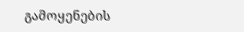გამოყენების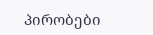პირობები